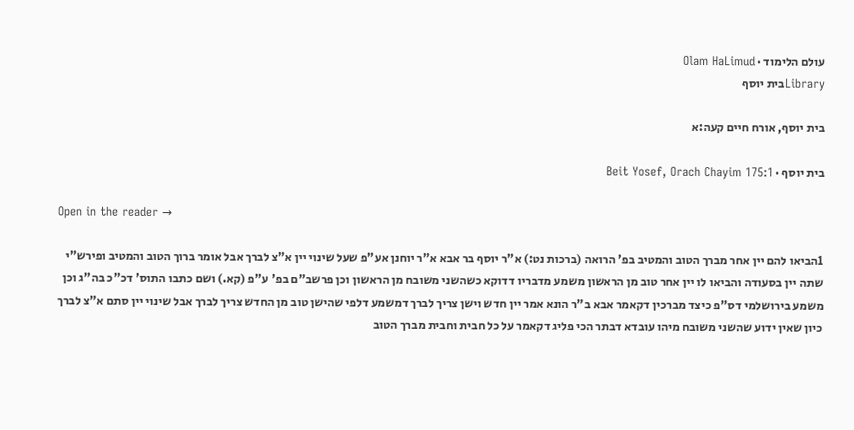עולם הלימוד · Olam HaLimud
Libraryבית יוסף

בית יוסף, אורח חיים קעה:א

בית יוסף · Beit Yosef, Orach Chayim 175:1

Open in the reader →

1הביאו להם יין אחר מברך הטוב והמטיב בפ' הרואה (ברכות נט:) א"ר יוסף בר אבא א"ר יוחנן אע"פ שעל שינוי יין א"צ לברך אבל אומר ברוך הטוב והמטיב ופירש"י שתה יין בסעודה והביאו לו יין אחר טוב מן הראשון משמע מדבריו דדוקא כשהשני משובח מן הראשון וכן פרשב"ם בפ' ע"פ (קא.) ושם כתבו התוס' דכ"כ בה"ג וכן משמע בירושלמי דס"פ כיצד מברכין דקאמר אבא ב"ר הונא אמר יין חדש וישן צריך לברך דמשמע דלפי שהישן טוב מן החדש צריך לברך אבל שינוי יין סתם א"צ לברך כיון שאין ידוע שהשני משובח מיהו עובדא דבתר הכי פליג דקאמר על כל חבית וחבית מברך הטוב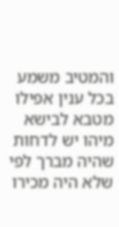והמטיב משמע בכל ענין אפילו מטבא לבישא מיהו יש לדחות שהיה מברך לפי שלא היה מכירו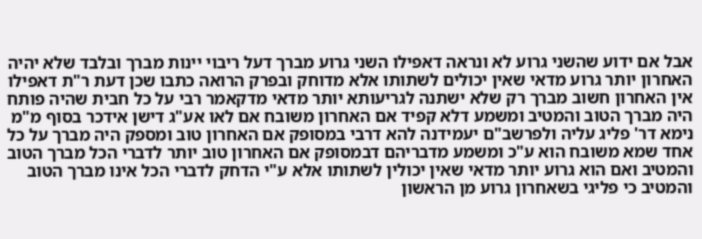אבל אם ידוע שהשני גרוע לא ונראה דאפילו השני גרוע מברך דעל ריבוי יינות מברך ובלבד שלא יהיה האחרון יותר גרוע מדאי שאין יכולים לשתותו אלא מדוחק ובפרק הרואה כתבו שכן דעת ר"ת דאפילו אין האחרון חשוב מברך רק שלא ישתנה לגריעותא יותר מדאי מדקאמר רבי על כל חבית שהיה פותח היה מברך הטוב והמטיב ומשמע דלא קפיד אם האחרון משובח אם לאו אע"ג דישן אידכר בסוף מ"מ נימא דר' פליג עליה ולפרשב"ם יעמידנה להא דרבי במסופק אם האחרון טוב ומספק היה מברך על כל אחד שמא משובח הוא ע"כ ומשמע מדבריהם דבמסופק אם האחרון טוב יותר לדברי הכל מברך הטוב והמטיב ואם הוא גרוע יותר מדאי שאין יכולין לשתותו אלא ע"י הדחק לדברי הכל אינו מברך הטוב והמטיב כי פליגי בשאחרון גרוע מן הראשון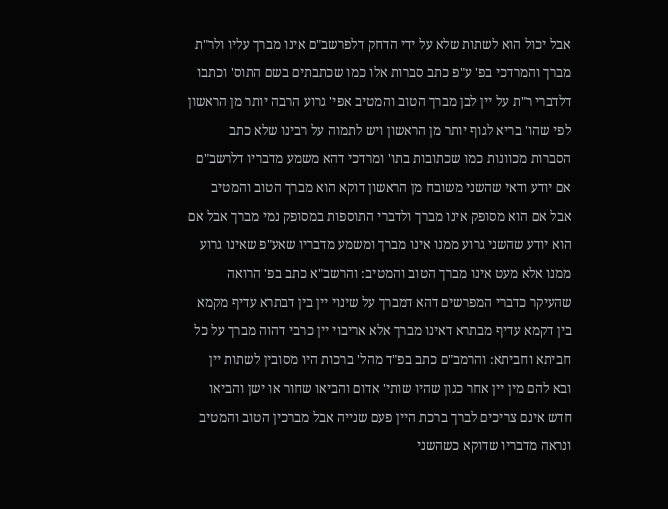אבל יכול הוא לשתות שלא על ידי הדחק דלפרשב"ם אינו מברך עליו ולר"ת מברך והמרדכי בפ' ע"פ כתב סברות אלו כמו שכתבתים בשם התוס' וכתבו דלדברי ר"ת על יין לבן מברך הטוב והמטיב אפי' גרוע הרבה יותר מן הראשון לפי שהו' בריא לגוף יותר מן הראשון ויש לתמוה על רבינו שלא כתב הסברות מכוונות כמו שכתובות בתו' ומרדכי דהא משמע מדבריו דלרשב"ם אם יודע ודאי שהשני משובח מן הראשון דוקא הוא מברך הטוב והמטיב אבל אם הוא מסופק אינו מברך ולדברי התוספות במסופק נמי מברך אבל אם הוא יודע שהשני גרוע ממנו אינו מברך ומשמע מדבריו שאע"פ שאינו גרוע ממנו אלא מעט אינו מברך הטוב והמטיב: והרשב"א כתב בפ' הרואה שהעיקר כדברי המפרשים דהא דמברך על שינוי יין בין דבתרא עדיף מקמא בין דקמא עדיף מבתרא דאינו מברך אלא אריבוי יין כרבי דהוה מברך על כל חביתא וחביתא: והרמב"ם כתב בפ"ד מהל' ברכות היו מסובין לשתות יין ובא להם מין יין אחר כגון שהיו שותי' אדום והביאו שחור או ישן והביאו חדש אינם צריכים לברך ברכת היין פעם שנייה אבל מברכין הטוב והמטיב ונראה מדבריו שדוקא כשהשני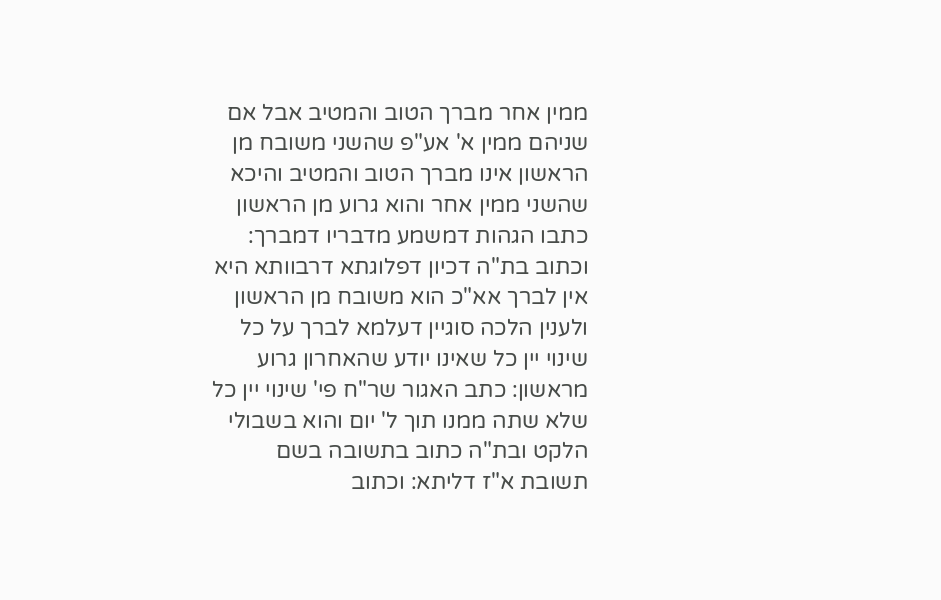ממין אחר מברך הטוב והמטיב אבל אם שניהם ממין א' אע"פ שהשני משובח מן הראשון אינו מברך הטוב והמטיב והיכא שהשני ממין אחר והוא גרוע מן הראשון כתבו הגהות דמשמע מדבריו דמברך: וכתוב בת"ה דכיון דפלוגתא דרבוותא היא אין לברך אא"כ הוא משובח מן הראשון ולענין הלכה סוגיין דעלמא לברך על כל שינוי יין כל שאינו יודע שהאחרון גרוע מראשון: כתב האגור שר"ח פי' שינוי יין כל שלא שתה ממנו תוך ל' יום והוא בשבולי הלקט ובת"ה כתוב בתשובה בשם תשובת א"ז דליתא: וכתוב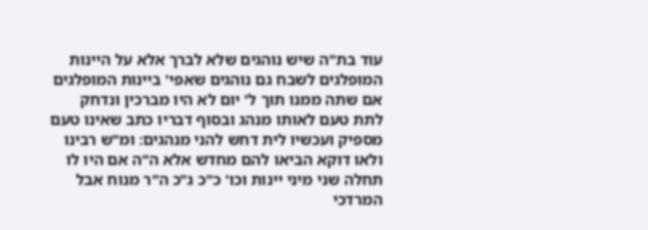עוד בת"ה שיש נוהגים שלא לברך אלא על היינות המופלגים לשבח גם נוהגים שאפי' ביינות המופלגים אם שתה ממנו תוך ל' יום לא היו מברכין ונדחק לתת טעם לאותו מנהג ובסוף דבריו כתב שאינו טעם מספיק ועכשיו לית דחש להני מנהגים: ומ"ש רבינו ולאו דוקא הביאו להם מחדש אלא ה"ה אם היו לו תחלה שני מיני יינות וכו' כ"כ ג"כ ה"ר מנוח אבל המרדכי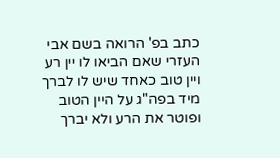כתב בפ' הרואה בשם אבי העזרי שאם הביאו לו יין רע ויין טוב כאחד שיש לו לברך מיד בפה"ג על היין הטוב ופוטר את הרע ולא יברך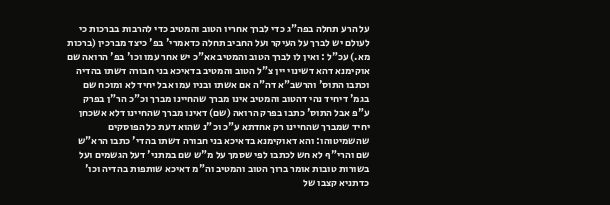על הרע תחלה בפה"ג כדי לברך אחריו הטוב והמטיב כדי להרבות בברכות כי לעולם יש לברך על העיקר ועל החביב תחלה כדאמרי' בפ' כיצד מברכין (ברכות מא.) עכ"ל : ואין לו לברך הטוב והמטיב אא"כ יש אחר עמו וכו' בפ' הרואה שם אוקימנא דהא דשינוי יין צ"ל הטוב והמטיב בדאיכא בני חבורה דשתו בהדיה וכתבו התוס' והרשב"א דה"ה אם אשתו ובניו עמו אבל יחיד לא ומוכח שם בגמ' דיחיד נהי דהטוב והמטיב אינו מברך שהחיינו מברך וכ"כ הר"ן בפרק ע"פ אבל התוס' כתבו בפרק הרואה (שם) דאינו מברך שהחיינו דלא אשכחן יחיד שמברך שהחיינו רק אחדתא ע"כ וכ"נ שהוא דעת כל הפוסקים שהשמיטוהו: והא דאוקימנא בדאיכא בני חבורה דשתו בהדי' כתבו הרא"ש שם והרי"ף לא חש לכתבו לפי שסמך על מ"ש שם במתני' דעל הגשמים ועל בשורות טובות אומר ברוך הטוב והמטיב וה"מ דאיכא שותפות בהדיה וכו' כדתניא קצבו של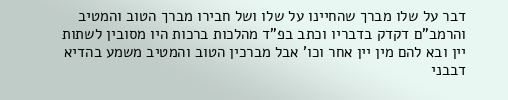דבר על שלו מברך שהחיינו על שלו ושל חבירו מברך הטוב והמטיב והרמב"ם דקדק בדבריו וכתב בפ"ד מהלכות ברכות היו מסובין לשתות יין ובא להם מין יין אחר וכו' אבל מברכין הטוב והמטיב משמע בהדיא דבבני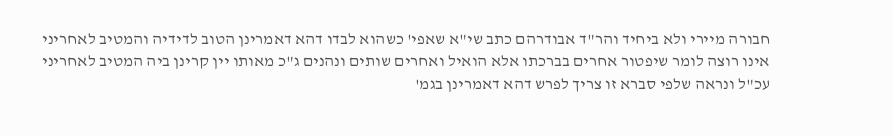חבורה מיירי ולא ביחיד והר"ד אבודרהם כתב שי"א שאפי' כשהוא לבדו דהא דאמרינן הטוב לדידיה והמטיב לאחריני אינו רוצה לומר שיפטור אחרים בברכתו אלא הואיל ואחרים שותים ונהנים ג"כ מאותו יין קרינן ביה המטיב לאחריני עכ"ל ונראה שלפי סברא זו צריך לפרש דהא דאמרינן בגמ'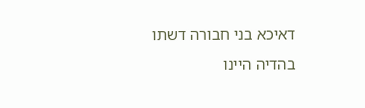דאיכא בני חבורה דשתו בהדיה היינו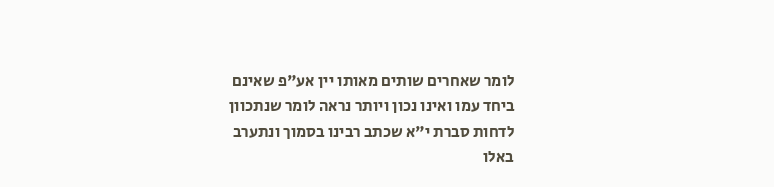לומר שאחרים שותים מאותו יין אע"פ שאינם ביחד עמו ואינו נכון ויותר נראה לומר שנתכוון לדחות סברת י"א שכתב רבינו בסמוך ונתערב באלו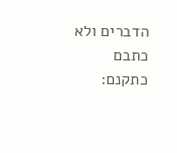הדברים ולא כתבם כתקנם: